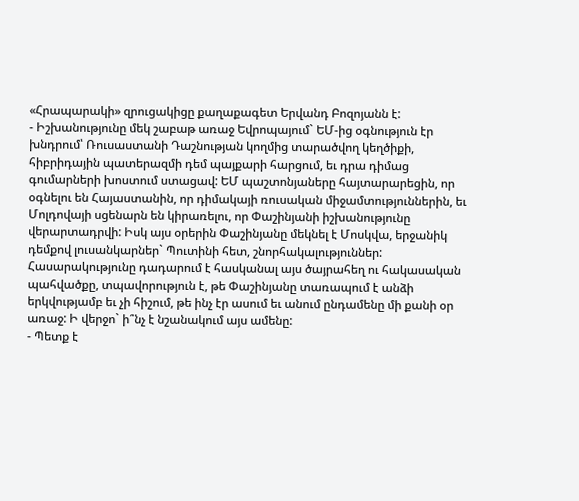«Հրապարակի» զրուցակիցը քաղաքագետ Երվանդ Բոզոյանն է:
- Իշխանությունը մեկ շաբաթ առաջ Եվրոպայում` ԵՄ-ից օգնություն էր խնդրում՝ Ռուսաստանի Դաշնության կողմից տարածվող կեղծիքի, հիբրիդային պատերազմի դեմ պայքարի հարցում, եւ դրա դիմաց գումարների խոստում ստացավ: ԵՄ պաշտոնյաները հայտարարեցին, որ օգնելու են Հայաստանին, որ դիմակայի ռուսական միջամտություններին, եւ Մոլդովայի սցենարն են կիրառելու, որ Փաշինյանի իշխանությունը վերարտադրվի: Իսկ այս օրերին Փաշինյանը մեկնել է Մոսկվա, երջանիկ դեմքով լուսանկարներ` Պուտինի հետ, շնորհակալություններ: Հասարակությունը դադարում է հասկանալ այս ծայրահեղ ու հակասական պահվածքը, տպավորություն է, թե Փաշինյանը տառապում է անձի երկվությամբ եւ չի հիշում, թե ինչ էր ասում եւ անում ընդամենը մի քանի օր առաջ: Ի վերջո` ի՞նչ է նշանակում այս ամենը:
- Պետք է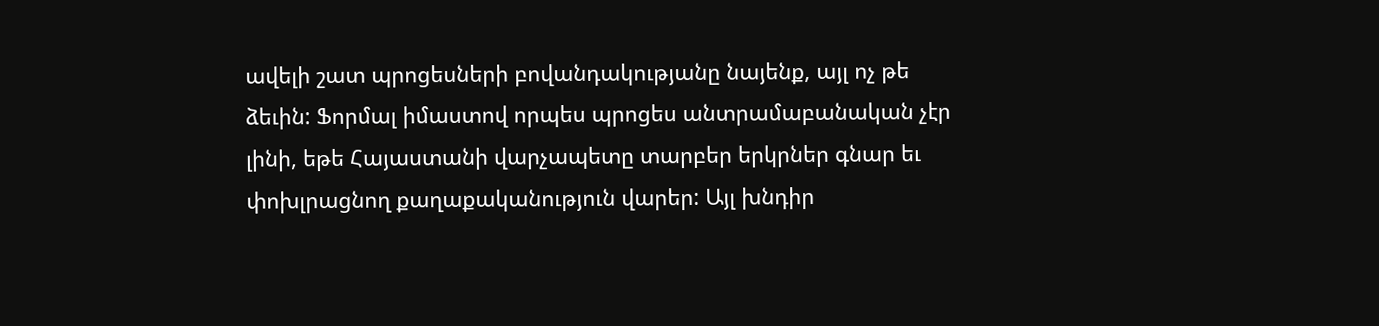ավելի շատ պրոցեսների բովանդակությանը նայենք, այլ ոչ թե ձեւին: Ֆորմալ իմաստով որպես պրոցես անտրամաբանական չէր լինի, եթե Հայաստանի վարչապետը տարբեր երկրներ գնար եւ փոխլրացնող քաղաքականություն վարեր: Այլ խնդիր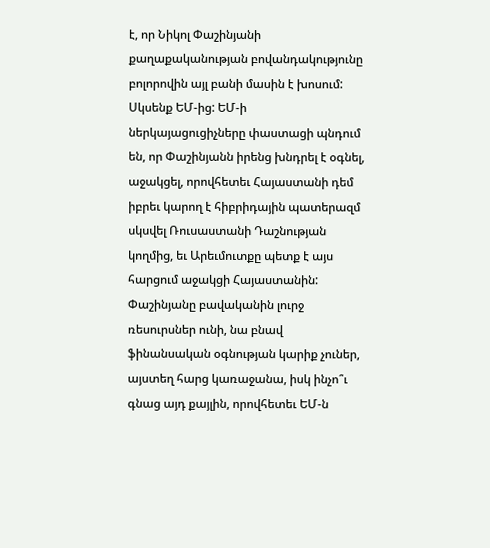է, որ Նիկոլ Փաշինյանի քաղաքականության բովանդակությունը բոլորովին այլ բանի մասին է խոսում: Սկսենք ԵՄ-ից: ԵՄ-ի ներկայացուցիչները փաստացի պնդում են, որ Փաշինյանն իրենց խնդրել է օգնել, աջակցել, որովհետեւ Հայաստանի դեմ իբրեւ կարող է հիբրիդային պատերազմ սկսվել Ռուսաստանի Դաշնության կողմից, եւ Արեւմուտքը պետք է այս հարցում աջակցի Հայաստանին: Փաշինյանը բավականին լուրջ ռեսուրսներ ունի, նա բնավ ֆինանսական օգնության կարիք չուներ, այստեղ հարց կառաջանա, իսկ ինչո՞ւ գնաց այդ քայլին, որովհետեւ ԵՄ-ն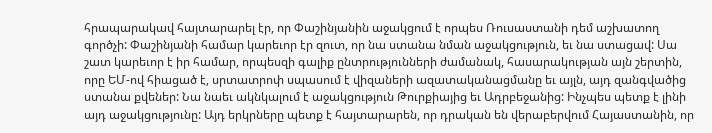հրապարակավ հայտարարել էր, որ Փաշինյանին աջակցում է որպես Ռուսաստանի դեմ աշխատող գործչի: Փաշինյանի համար կարեւոր էր զուտ, որ նա ստանա նման աջակցություն, եւ նա ստացավ: Սա շատ կարեւոր է իր համար, որպեսզի գալիք ընտրությունների ժամանակ, հասարակության այն շերտին, որը ԵՄ-ով հիացած է, սրտատրոփ սպասում է վիզաների ազատականացմանը եւ այլն, այդ զանգվածից ստանա քվեներ: Նա նաեւ ակնկալում է աջակցություն Թուրքիայից եւ Ադրբեջանից: Ինչպես պետք է լինի այդ աջակցությունը: Այդ երկրները պետք է հայտարարեն, որ դրական են վերաբերվում Հայաստանին, որ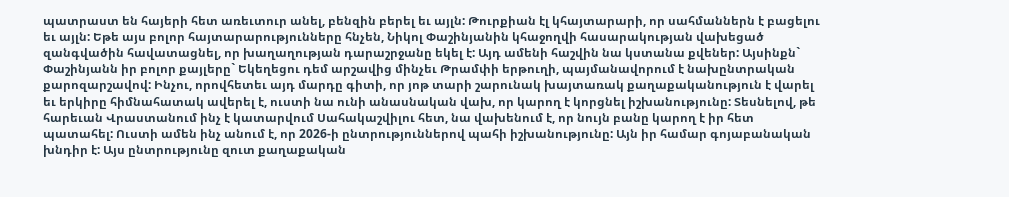պատրաստ են հայերի հետ առեւտուր անել, բենզին բերել եւ այլն: Թուրքիան էլ կհայտարարի, որ սահմաններն է բացելու եւ այլն: Եթե այս բոլոր հայտարարությունները հնչեն, Նիկոլ Փաշինյանին կհաջողվի հասարակության վախեցած զանգվածին հավատացնել, որ խաղաղության դարաշրջանը եկել է: Այդ ամենի հաշվին նա կստանա քվեներ: Այսինքն` Փաշինյանն իր բոլոր քայլերը` Եկեղեցու դեմ արշավից մինչեւ Թրամփի երթուղի, պայմանավորում է նախընտրական քարոզարշավով: Ինչու, որովհետեւ այդ մարդը գիտի, որ յոթ տարի շարունակ խայտառակ քաղաքականություն է վարել եւ երկիրը հիմնահատակ ավերել է, ուստի նա ունի անասնական վախ, որ կարող է կորցնել իշխանությունը: Տեսնելով, թե հարեւան Վրաստանում ինչ է կատարվում Սահակաշվիլու հետ, նա վախենում է, որ նույն բանը կարող է իր հետ պատահել: Ուստի ամեն ինչ անում է, որ 2026-ի ընտրություններով պահի իշխանությունը: Այն իր համար գոյաբանական խնդիր է: Այս ընտրությունը զուտ քաղաքական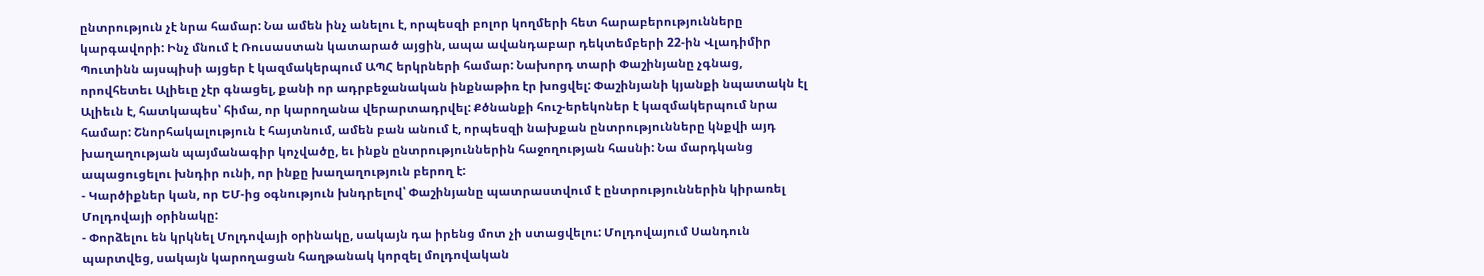ընտրություն չէ նրա համար: Նա ամեն ինչ անելու է, որպեսզի բոլոր կողմերի հետ հարաբերությունները կարգավորի: Ինչ մնում է Ռուսաստան կատարած այցին, ապա ավանդաբար դեկտեմբերի 22-ին Վլադիմիր Պուտինն այսպիսի այցեր է կազմակերպում ԱՊՀ երկրների համար: Նախորդ տարի Փաշինյանը չգնաց, որովհետեւ Ալիեւը չէր գնացել, քանի որ ադրբեջանական ինքնաթիռ էր խոցվել: Փաշինյանի կյանքի նպատակն էլ Ալիեւն է, հատկապես՝ հիմա, որ կարողանա վերարտադրվել: Քծնանքի հուշ-երեկոներ է կազմակերպում նրա համար: Շնորհակալություն է հայտնում, ամեն բան անում է, որպեսզի նախքան ընտրությունները կնքվի այդ խաղաղության պայմանագիր կոչվածը, եւ ինքն ընտրություններին հաջողության հասնի: Նա մարդկանց ապացուցելու խնդիր ունի, որ ինքը խաղաղություն բերող է:
- Կարծիքներ կան, որ ԵՄ-ից օգնություն խնդրելով՝ Փաշինյանը պատրաստվում է ընտրություններին կիրառել Մոլդովայի օրինակը:
- Փորձելու են կրկնել Մոլդովայի օրինակը, սակայն դա իրենց մոտ չի ստացվելու: Մոլդովայում Սանդուն պարտվեց, սակայն կարողացան հաղթանակ կորզել մոլդովական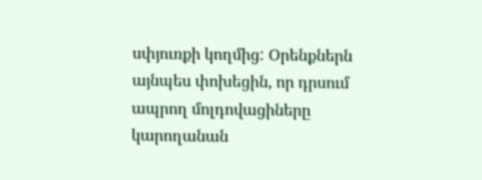սփյուռքի կողմից: Օրենքներն այնպես փոխեցին, որ դրսում ապրող մոլդովացիները կարողանան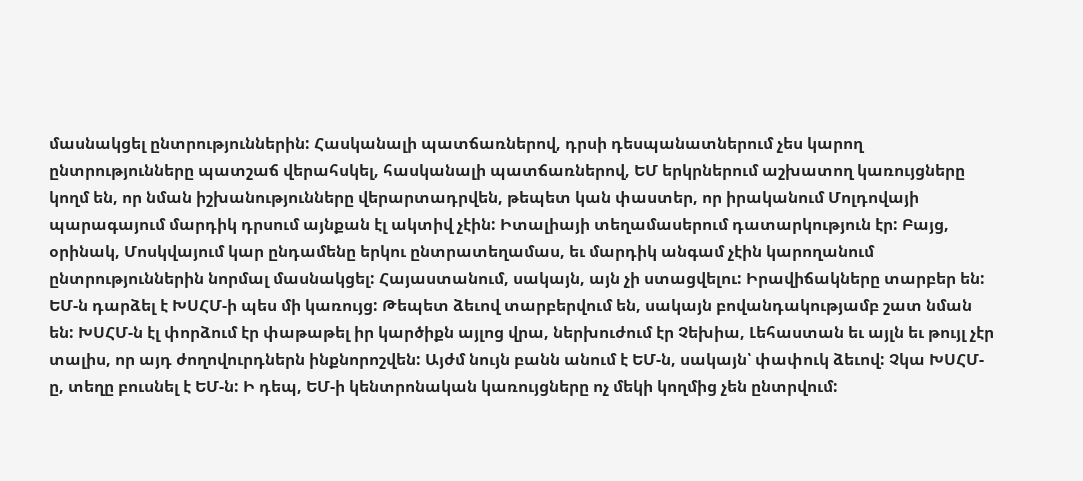մասնակցել ընտրություններին: Հասկանալի պատճառներով, դրսի դեսպանատներում չես կարող ընտրությունները պատշաճ վերահսկել, հասկանալի պատճառներով, ԵՄ երկրներում աշխատող կառույցները կողմ են, որ նման իշխանությունները վերարտադրվեն, թեպետ կան փաստեր, որ իրականում Մոլդովայի պարագայում մարդիկ դրսում այնքան էլ ակտիվ չէին: Իտալիայի տեղամասերում դատարկություն էր: Բայց, օրինակ, Մոսկվայում կար ընդամենը երկու ընտրատեղամաս, եւ մարդիկ անգամ չէին կարողանում ընտրություններին նորմալ մասնակցել: Հայաստանում, սակայն, այն չի ստացվելու: Իրավիճակները տարբեր են: ԵՄ-ն դարձել է ԽՍՀՄ-ի պես մի կառույց: Թեպետ ձեւով տարբերվում են, սակայն բովանդակությամբ շատ նման են: ԽՍՀՄ-ն էլ փորձում էր փաթաթել իր կարծիքն այլոց վրա, ներխուժում էր Չեխիա, Լեհաստան եւ այլն եւ թույլ չէր տալիս, որ այդ ժողովուրդներն ինքնորոշվեն: Այժմ նույն բանն անում է ԵՄ-ն, սակայն՝ փափուկ ձեւով: Չկա ԽՍՀՄ-ը, տեղը բուսնել է ԵՄ-ն: Ի դեպ, ԵՄ-ի կենտրոնական կառույցները ոչ մեկի կողմից չեն ընտրվում: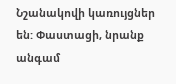Նշանակովի կառույցներ են: Փաստացի, նրանք անգամ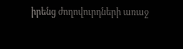իրենց ժողովուրդների առաջ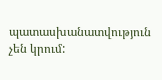պատասխանատվություն չեն կրում: